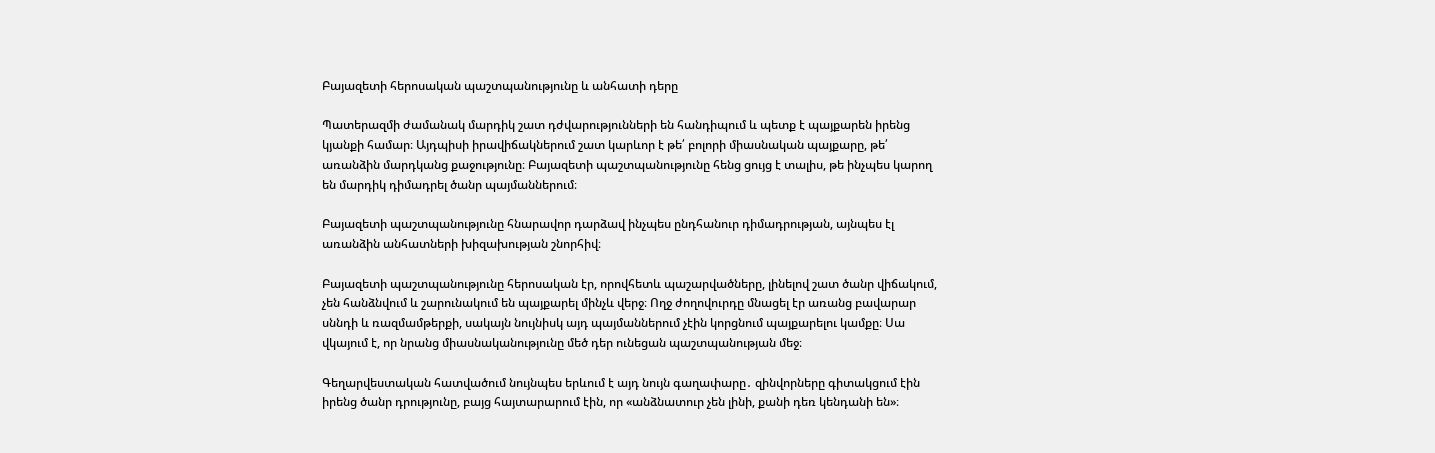Բայազետի հերոսական պաշտպանությունը և անհատի դերը

Պատերազմի ժամանակ մարդիկ շատ դժվարությունների են հանդիպում և պետք է պայքարեն իրենց կյանքի համար։ Այդպիսի իրավիճակներում շատ կարևոր է թե՛ բոլորի միասնական պայքարը, թե՛ առանձին մարդկանց քաջությունը։ Բայազետի պաշտպանությունը հենց ցույց է տալիս, թե ինչպես կարող են մարդիկ դիմադրել ծանր պայմաններում։

Բայազետի պաշտպանությունը հնարավոր դարձավ ինչպես ընդհանուր դիմադրության, այնպես էլ առանձին անհատների խիզախության շնորհիվ։

Բայազետի պաշտպանությունը հերոսական էր, որովհետև պաշարվածները, լինելով շատ ծանր վիճակում, չեն հանձնվում և շարունակում են պայքարել մինչև վերջ։ Ողջ ժողովուրդը մնացել էր առանց բավարար սննդի և ռազմամթերքի, սակայն նույնիսկ այդ պայմաններում չէին կորցնում պայքարելու կամքը։ Սա վկայում է, որ նրանց միասնականությունը մեծ դեր ունեցան պաշտպանության մեջ։

Գեղարվեստական հատվածում նույնպես երևում է այդ նույն գաղափարը․ զինվորները գիտակցում էին իրենց ծանր դրությունը, բայց հայտարարում էին, որ «անձնատուր չեն լինի, քանի դեռ կենդանի են»։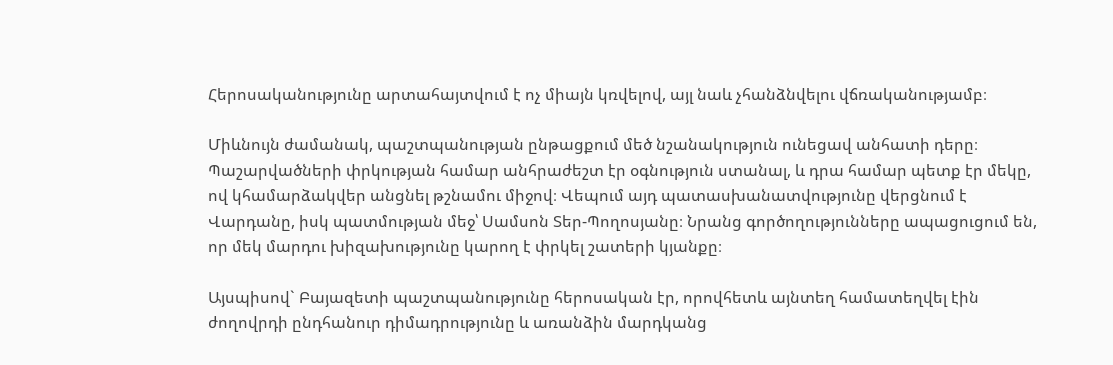Հերոսականությունը արտահայտվում է ոչ միայն կռվելով, այլ նաև չհանձնվելու վճռականությամբ։

Միևնույն ժամանակ, պաշտպանության ընթացքում մեծ նշանակություն ունեցավ անհատի դերը։ Պաշարվածների փրկության համար անհրաժեշտ էր օգնություն ստանալ, և դրա համար պետք էր մեկը, ով կհամարձակվեր անցնել թշնամու միջով։ Վեպում այդ պատասխանատվությունը վերցնում է Վարդանը, իսկ պատմության մեջ՝ Սամսոն Տեր-Պողոսյանը։ Նրանց գործողությունները ապացուցում են, որ մեկ մարդու խիզախությունը կարող է փրկել շատերի կյանքը։

Այսպիսով` Բայազետի պաշտպանությունը հերոսական էր, որովհետև այնտեղ համատեղվել էին ժողովրդի ընդհանուր դիմադրությունը և առանձին մարդկանց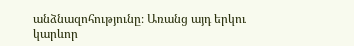անձնազոհությունը։ Առանց այդ երկու կարևոր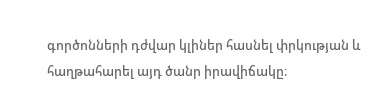գործոնների դժվար կլիներ հասնել փրկության և հաղթահարել այդ ծանր իրավիճակը։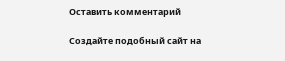Оставить комментарий

Создайте подобный сайт на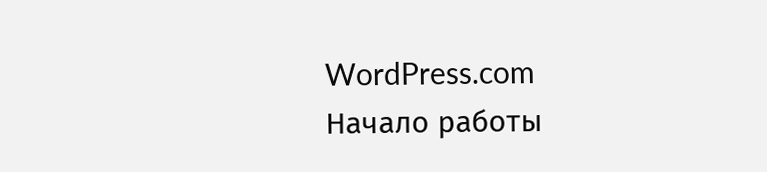WordPress.com
Начало работы